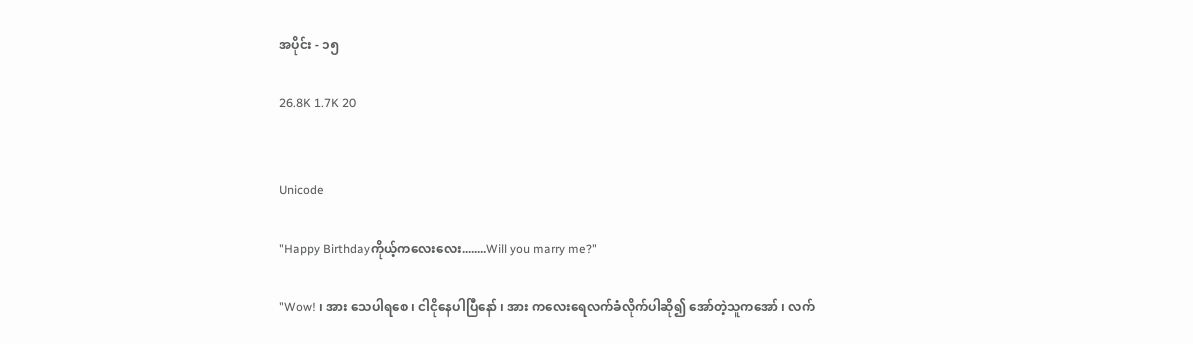အပိုင်း - ၁၅

26.8K 1.7K 20


Unicode

"Happy Birthdayကိုယ့်ကလေးလေး........Will you marry me?"

"Wow! ၊ အား သေပါရ‌စေ ၊ ငါငိုနေပါပြီနော် ၊ အား ကလေးရေလက်ခံလိုက်ပါဆို၍ အော်တဲ့သူကအော် ၊ လက်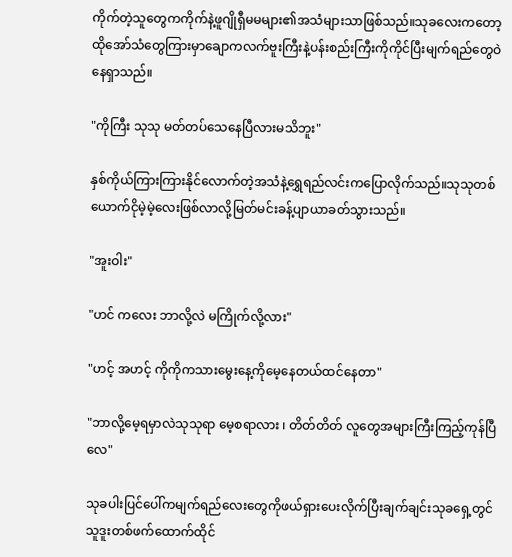ကိုက်တဲ့သူတွေကကိုက်နဲ့ဖူဂျိုရှီမမများ၏အသံများသာဖြစ်သည်။သုခလေးကတော့ထိုအော်သံတွေကြားမှာချောကလက်ဗူးကြီးနဲ့ပန်းစည်းကြီးကိုကိုင်ပြီးမျက်ရည်တွေဝဲနေရှာသည်။

"ကိုကြီး သုသု မတ်တပ်သေနေပြီလားမသိဘူး"

နှစ်ကိုယ်ကြားကြားနိုင်လောက်တဲ့အသံနဲ့ရွှေရည်လင်းကပြောလိုက်သည်။သုသုတစ်ယောက်ငိုမဲ့မဲ့လေးဖြစ်လာလို့မြတ်မင်းခန့်ပျာယာခတ်သွားသည်။

"အူးဝါး"

"ဟင် ကလေး ဘာလို့လဲ မကြိုက်လို့လား"

"ဟင့် အဟင့် ကိုကိုကသားမွေးနေ့ကိုမေ့နေတယ်ထင်နေတာ"

"ဘာလို့မေ့ရမှာလဲသုသုရာ မေ့စရာလား ၊ တိတ်တိတ် လူတွေအများကြီးကြည့်ကုန်ပြီလေ"

သုခပါးပြင်ပေါ်ကမျက်ရည်လေးတွေကိုဖယ်ရှားပေးလိုက်ပြီးချက်ချင်းသုခရှေ့တွင်သူဒူးတစ်ဖက်ထောက်ထိုင်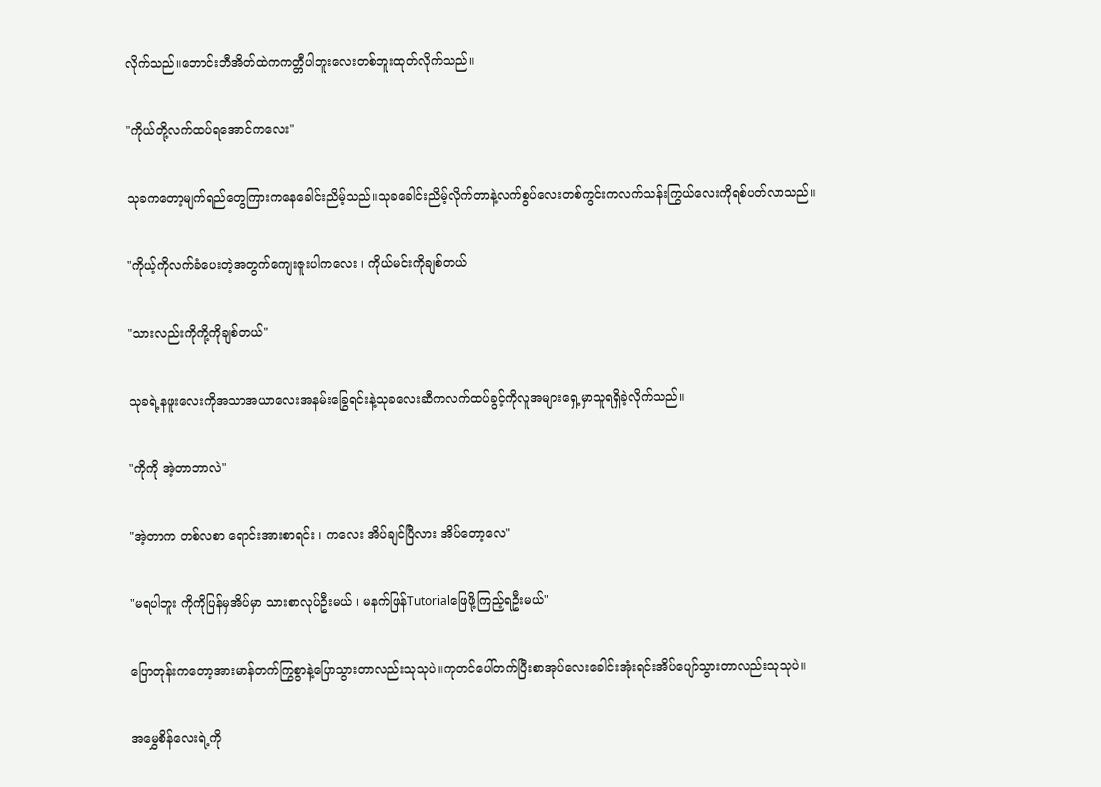လိုက်သည်။ဘောင်းဘီအိတ်ထဲကကတ္တီပါဘူးလေးတစ်ဘူးထုတ်လိုက်သည်။

"ကိုယ်တို့လက်ထပ်ရအောင်ကလေး"

သုခကတော့မျက်ရည်တွေကြားကနေခေါင်းညိမ့်သည်။သုခခေါင်းညိမ့်လိုက်တာနဲ့လက်စွပ်လေးတစ်ကွင်းကလက်သန်းကြွယ်လေးကိုရစ်ပတ်လာသည်။

"ကိုယ့်ကိုလက်ခံပေးတဲ့အတွက်ကျေးဇူးပါကလေး ၊ ကိုယ်မင်းကိုချစ်တယ်

"သားလည်းကိုကို့ကိုချစ်တယ်"

သုခရဲ့နဖူးလေးကိုအသာအယာလေးအနမ်းခြွေရင်းနဲ့သုခလေးဆီကလက်ထပ်ခွင့်ကိုလူအများရှေ့မှာသူရရှိခဲ့လိုက်သည်။

"ကိုကို အဲ့တာဘာလဲ"

"အဲ့တာက တစ်လစာ ရောင်းအားစာရင်း ၊ ကလေး အိပ်ချင်ပြီလား အိပ်တော့လေ"

"မရပါဘူး ကိုကိုပြန်မှအိပ်မှာ သားစာလုပ်ဦးမယ် ၊ မနက်ဖြန်Tutorialဖြေဖို့ကြည့်ရဦးမယ်"

ပြောတုန်းကတော့အားမာန်တက်ကြွစွာနဲ့ပြောသွားတာလည်းသုသုပဲ။ကုတင်ပေါ်တက်ပြီးစာအုပ်လေးခေါင်းအုံးရင်းအိပ်ပျော်သွားတာလည်းသုသုပဲ။

အမွှေစိန်လေးရဲ့ကို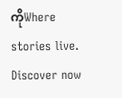ကိုWhere stories live. Discover now